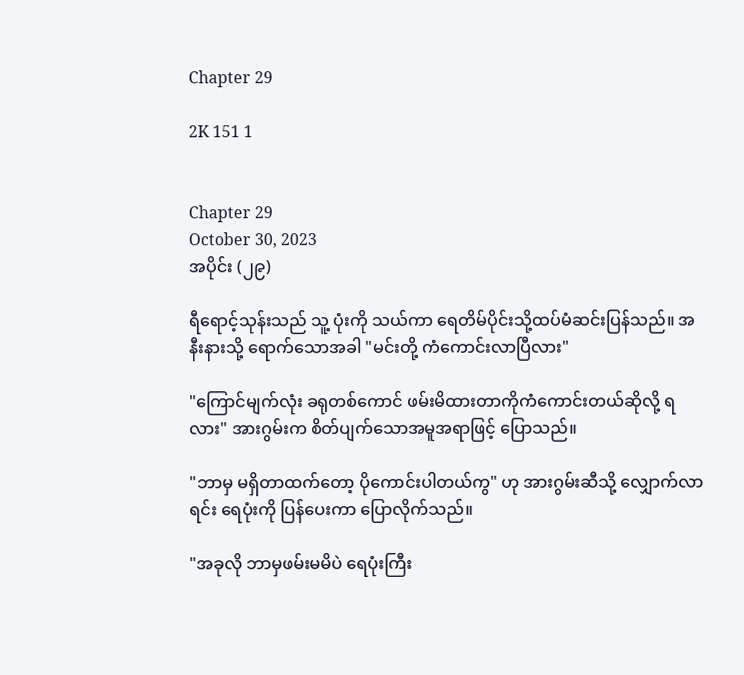Chapter 29

2K 151 1


Chapter 29
October 30, 2023
အပိုင်း (၂၉)

ရီရောင့်သုန်းသည် သူ့ ပုံးကို သယ်ကာ ရေတိမ်ပိုင်းသို့ထပ်မံဆင်းပြန်သည်။ အနီးနားသို့ ရောက်သောအခါ "မင်းတို့ ကံကောင်းလာပြီလား"

"ကြောင်မျက်လုံး ခရုတစ်ကောင် ဖမ်းမိထားတာကိုကံကောင်းတယ်ဆိုလို့ ရလား" အားဂွမ်းက စိတ်ပျက်သောအမူအရာဖြင့် ပြောသည်။

"ဘာမှ မရှိတာထက်တော့ ပိုကောင်း‌ပါတယ်ကွ" ဟု အားဂွမ်းဆီသို့ လျှောက်လာရင်း ရေပုံးကို ပြန်ပေးကာ ပြောလိုက်သည်။

"အခုလို ဘာမှဖမ်းမမိပဲ ရေပုံးကြီး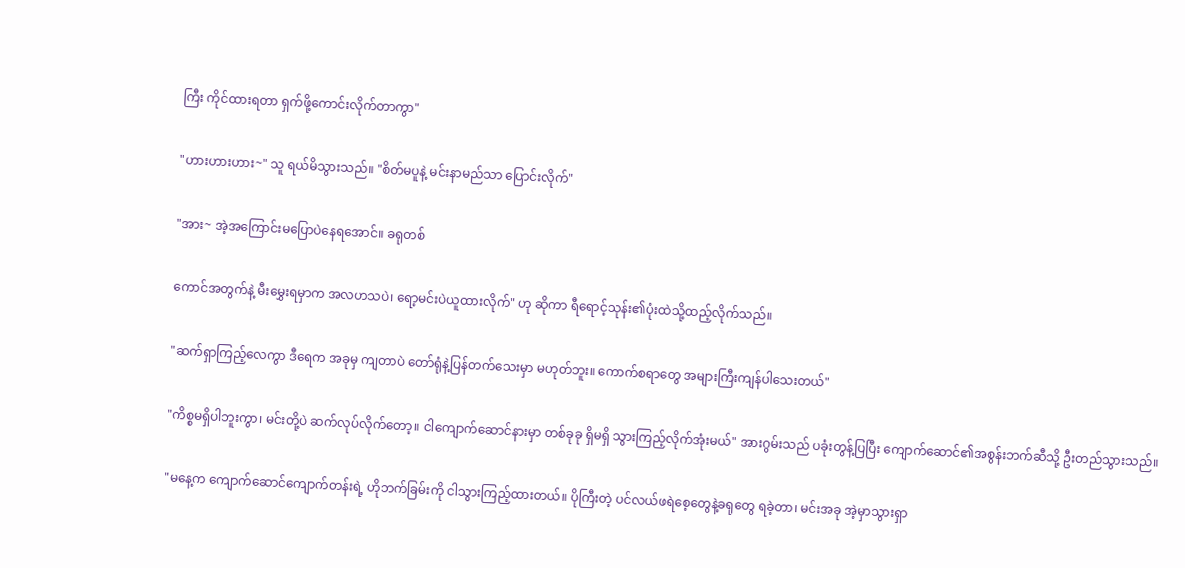ကြီး ကိုင်ထားရတာ ရှက်ဖို့ကောင်းလိုက်တာကွာ"

"ဟားဟားဟား~" သူ ရယ်မိသွားသည်။ "စိတ်မပူနဲ့ မင်းနာမည်သာ ပြောင်းလိုက်"

"အား~ အဲ့‌အကြောင်းမပြောပဲနေရအောင်။ ခရုတစ်

ကောင်အတွက်နဲ့ မီးမွှေးရမှာက အလဟသပဲ၊ ရော့မင်းပဲယူထားလိုက်" ဟု ဆိုကာ ရီရောင့်သုန်း၏ပုံးထဲသို့ထည့်လိုက်သည်။

"ဆက်ရှာကြည့်လေကွာ ဒီရေက အခုမှ ကျတာပဲ တော်ရုံနဲ့ပြန်တက်သေးမှာ မဟုတ်ဘူး။ ကောက်စရာတွေ အများကြီးကျန်ပါသေးတယ်"

"ကိစ္စမရှိပါဘူးကွာ၊ မင်းတို့ပဲ ဆက်လုပ်လိုက်တော့။ ငါကျောက်ဆောင်နားမှာ တစ်ခုခု ရှိမရှိ သွားကြည့်လိုက်အုံးမယ်" အားဂွမ်းသည် ပခုံးတွန့်ပြပြီး ကျောက်ဆောင်၏အစွန်းဘက်ဆီသို့ ဦးတည်သွားသည်။

"မနေ့က ကျောက်ဆောင်ကျောက်တန်းရဲ့ ဟိုဘက်ခြမ်းကို ငါသွားကြည့်ထားတယ်။ ပိုကြီးတဲ့ ပင်လယ်ဖရဲစေ့တွေနဲ့ခရုတွေ ရခဲ့တာ၊ မင်းအခု အဲ့မှာသွားရှာ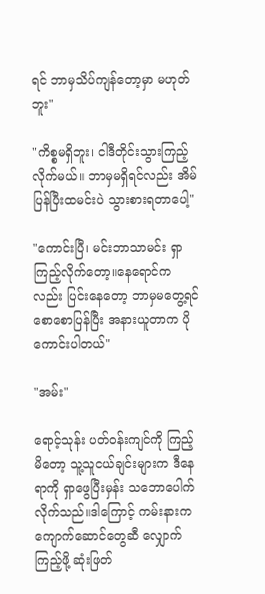ရင် ဘာမှသိပ်ကျန်တော့မှာ မဟုတ်ဘူး"

"ကိစ္စမရှိဘူး၊ ငါဒီတိုင်းသွားကြည့်လိုက်မယ်။ ဘာမှမရှိရင်လည်း အိမ်ပြန်ပြီးထမင်းပဲ သွားစားရတာပေါ့"

"ကောင်းပြီ၊ မင်းဘာသာမင်း ရှာကြည့်လိုက်တော့။နေရောင်ကလည်း ပြင်းနေတော့ ဘာမှမတွေ့ရင် စောစောပြန်ပြီး အနားယူတာက ပိုကောင်းပါတယ်"

"အမ်း"

ရောင့်သုန်း ပတ်ဝန်းကျင်ကို ကြည့်မိတော့ သူ့သူငယ်ချင်းများက ဒီနေရာကို ရှာဖွေပြီးမှန်း သဘောပေါက်လိုက်သည်။ဒါကြောင့် ကမ်းနားက ကျောက်ဆောင်တွေဆီ လျှောက်ကြည့်ဖို့ ဆုံးဖြတ်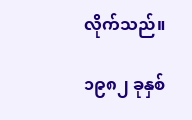လိုက်သည်။

၁၉၈၂ ခုနှစ်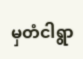မှတံငါရွာ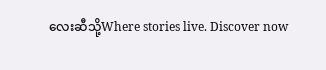လေးဆီသို့Where stories live. Discover now